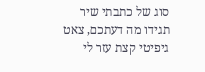סוג של כתבתי שיר תגידו מה דעתכם, צאט גיפיטי קצת עזר לי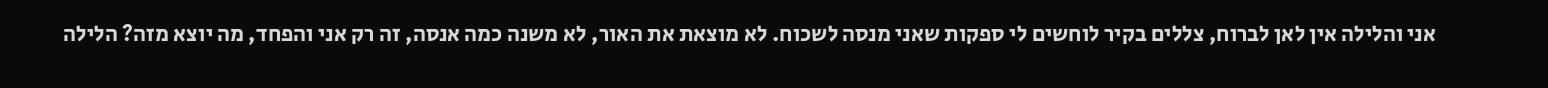אני והלילה אין לאן לברוח, צללים בקיר לוחשים לי ספקות שאני מנסה לשכוח. לא מוצאת את האור, לא משנה כמה אנסה, זה רק אני והפחד, מה יוצא מזה? הלילה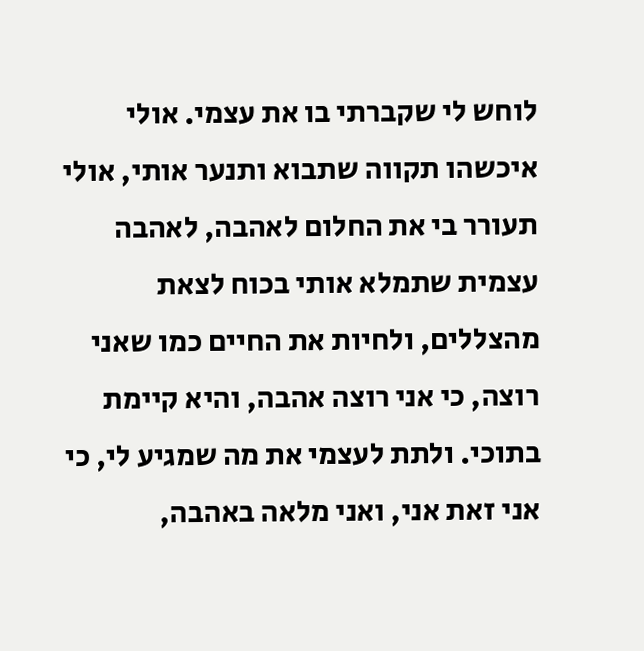לוחש לי שקברתי בו את עצמי. אולי איכשהו תקווה שתבוא ותנער אותי, אולי תעורר בי את החלום לאהבה, לאהבה עצמית שתמלא אותי בכוח לצאת מהצללים, ולחיות את החיים כמו שאני רוצה, כי אני רוצה אהבה, והיא קיימת בתוכי. ולתת לעצמי את מה שמגיע לי, כי אני זאת אני, ואני מלאה באהבה,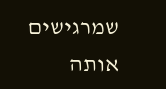שמרגישים אותה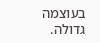בעוצמה גדולה.